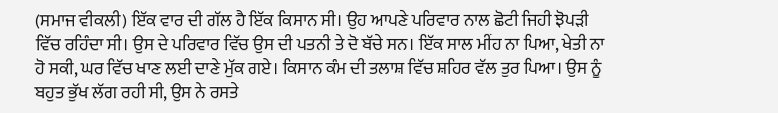(ਸਮਾਜ ਵੀਕਲੀ) ਇੱਕ ਵਾਰ ਦੀ ਗੱਲ ਹੈ ਇੱਕ ਕਿਸਾਨ ਸੀ। ਉਹ ਆਪਣੇ ਪਰਿਵਾਰ ਨਾਲ ਛੋਟੀ ਜਿਹੀ ਝੋਪੜੀ ਵਿੱਚ ਰਹਿੰਦਾ ਸੀ। ਉਸ ਦੇ ਪਰਿਵਾਰ ਵਿੱਚ ਉਸ ਦੀ ਪਤਨੀ ਤੇ ਦੋ ਬੱਚੇ ਸਨ। ਇੱਕ ਸਾਲ ਮੀਂਹ ਨਾ ਪਿਆ, ਖੇਤੀ ਨਾ ਹੋ ਸਕੀ, ਘਰ ਵਿੱਚ ਖਾਣ ਲਈ ਦਾਣੇ ਮੁੱਕ ਗਏ। ਕਿਸਾਨ ਕੰਮ ਦੀ ਤਲਾਸ਼ ਵਿੱਚ ਸ਼ਹਿਰ ਵੱਲ ਤੁਰ ਪਿਆ। ਉਸ ਨੂੰ ਬਹੁਤ ਭੁੱਖ ਲੱਗ ਰਹੀ ਸੀ, ਉਸ ਨੇ ਰਸਤੇ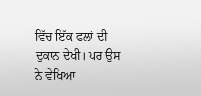ਵਿੱਚ ਇੱਕ ਫਲਾਂ ਦੀ ਦੁਕਾਨ ਦੇਖੀ। ਪਰ ਉਸ ਨੇ ਵੇਖਿਆ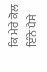ਕਿ ਮੇਰੇ ਕੋਲ ਇੰਨੇ ਪੈਸੇ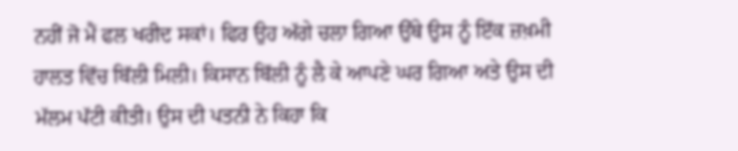ਨਹੀਂ ਜੋ ਮੈਂ ਫਲ ਖਰੀਦ ਸਕਾਂ। ਫਿਰ ਉਹ ਅੱਗੇ ਚਲਾ ਗਿਆ ਉੱਥੇ ਉਸ ਨੂੰ ਇੱਕ ਜ਼ਖ਼ਮੀ ਹਾਲਤ ਵਿੱਚ ਬਿੱਲੀ ਮਿਲੀ। ਕਿਸਾਨ ਬਿੱਲੀ ਨੂੰ ਲੈ ਕੇ ਆਪਣੇ ਘਰ ਗਿਆ ਅਤੇ ਉਸ ਦੀ ਮੱਲਮ ਪੱਟੀ ਕੀਤੀ। ਉਸ ਦੀ ਪਤਨੀ ਨੇ ਕਿਹਾ ਕਿ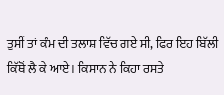ਤੁਸੀਂ ਤਾਂ ਕੰਮ ਦੀ ਤਲਾਸ਼ ਵਿੱਚ ਗਏ ਸੀ, ਫਿਰ ਇਹ ਬਿੱਲੀ ਕਿੱਥੋਂ ਲੈ ਕੇ ਆਏ। ਕਿਸਾਨ ਨੇ ਕਿਹਾ ਰਸਤੇ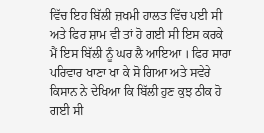ਵਿੱਚ ਇਹ ਬਿੱਲੀ ਜ਼ਖਮੀ ਹਾਲਤ ਵਿੱਚ ਪਈ ਸੀ ਅਤੇ ਫਿਰ ਸ਼ਾਮ ਵੀ ਤਾਂ ਹੋ ਗਈ ਸੀ ਇਸ ਕਰਕੇ ਮੈਂ ਇਸ ਬਿੱਲੀ ਨੂੰ ਘਰ ਲੈ ਆਇਆ । ਫਿਰ ਸਾਰਾ ਪਰਿਵਾਰ ਖਾਣਾ ਖਾ ਕੇ ਸੋ ਗਿਆ ਅਤੇ ਸਵੇਰੇ ਕਿਸਾਨ ਨੇ ਦੇਖਿਆ ਕਿ ਬਿੱਲੀ ਹੁਣ ਕੁਝ ਠੀਕ ਹੋ ਗਈ ਸੀ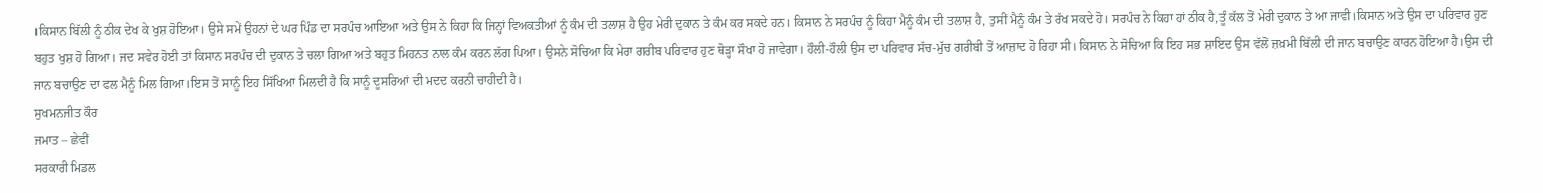।ਕਿਸਾਨ ਬਿੱਲੀ ਨੂੰ ਠੀਕ ਦੇਖ ਕੇ ਖੁਸ਼ ਹੋਇਆ। ਉਸੇ ਸਮੇਂ ਉਹਨਾਂ ਦੇ ਘਰ ਪਿੰਡ ਦਾ ਸਰਪੰਚ ਆਇਆ ਅਤੇ ਉਸ ਨੇ ਕਿਹਾ ਕਿ ਜਿਨ੍ਹਾਂ ਵਿਅਕਤੀਆਂ ਨੂੰ ਕੰਮ ਦੀ ਤਲਾਸ਼ ਹੈ ਉਹ ਮੇਰੀ ਦੁਕਾਨ ਤੇ ਕੰਮ ਕਰ ਸਕਦੇ ਹਨ। ਕਿਸਾਨ ਨੇ ਸਰਪੰਚ ਨੂੰ ਕਿਹਾ ਮੈਨੂੰ ਕੰਮ ਦੀ ਤਲਾਸ਼ ਹੈ, ਤੁਸੀਂ ਮੈਨੂੰ ਕੰਮ ਤੇ ਰੱਖ ਸਕਦੇ ਹੋ। ਸਰਪੰਚ ਨੇ ਕਿਹਾ ਹਾਂ ਠੀਕ ਹੈ,ਤੂੰ ਕੱਲ ਤੋਂ ਮੇਰੀ ਦੁਕਾਨ ਤੇ ਆ ਜਾਵੀ।ਕਿਸਾਨ ਅਤੇ ਉਸ ਦਾ ਪਰਿਵਾਰ ਹੁਣ ਬਹੁਤ ਖੁਸ਼ ਹੋ ਗਿਆ। ਜਦ ਸਵੇਰ ਹੋਈ ਤਾਂ ਕਿਸਾਨ ਸਰਪੰਚ ਦੀ ਦੁਕਾਨ ਤੇ ਚਲਾ ਗਿਆ ਅਤੇ ਬਹੁਤ ਮਿਹਨਤ ਨਾਲ ਕੰਮ ਕਰਨ ਲੱਗ ਪਿਆ। ਉਸਨੇ ਸੋਚਿਆ ਕਿ ਮੇਰਾ ਗਰੀਬ ਪਰਿਵਾਰ ਹੁਣ ਥੋੜ੍ਹਾ ਸੌਖਾ ਹੋ ਜਾਵੇਗਾ। ਹੌਲੀ-ਹੌਲੀ ਉਸ ਦਾ ਪਰਿਵਾਰ ਸੱਚ-ਮੁੱਚ ਗਰੀਬੀ ਤੋਂ ਆਜ਼ਾਦ ਹੋ ਰਿਹਾ ਸੀ। ਕਿਸਾਨ ਨੇ ਸੋਚਿਆ ਕਿ ਇਹ ਸਭ ਸ਼ਾਇਦ ਉਸ ਵੱਲੋਂ ਜ਼ਖ਼ਮੀ ਬਿੱਲੀ ਦੀ ਜਾਨ ਬਚਾਉਣ ਕਾਰਨ ਹੋਇਆ ਹੈ।ਉਸ ਦੀ ਜਾਨ ਬਚਾਉਣ ਦਾ ਫਲ ਮੈਨੂੰ ਮਿਲ ਗਿਆ।ਇਸ ਤੋਂ ਸਾਨੂੰ ਇਹ ਸਿੱਖਿਆ ਮਿਲਦੀ ਹੈ ਕਿ ਸਾਨੂੰ ਦੂਸਰਿਆਂ ਦੀ ਮਦਦ ਕਰਨੀ ਚਾਹੀਦੀ ਹੈ।
ਸੁਖਮਨਜੀਤ ਕੌਰ
ਜਮਾਤ – ਛੇਵੀਂ
ਸਰਕਾਰੀ ਮਿਡਲ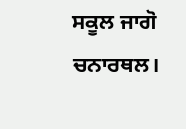ਸਕੂਲ ਜਾਗੋ ਚਨਾਰਥਲ।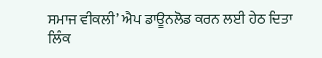ਸਮਾਜ ਵੀਕਲੀ’ ਐਪ ਡਾਊਨਲੋਡ ਕਰਨ ਲਈ ਹੇਠ ਦਿਤਾ ਲਿੰਕ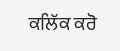ਕਲਿੱਕ ਕਰੋ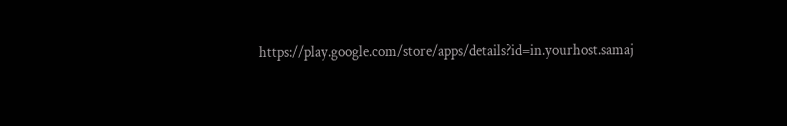https://play.google.com/store/apps/details?id=in.yourhost.samaj